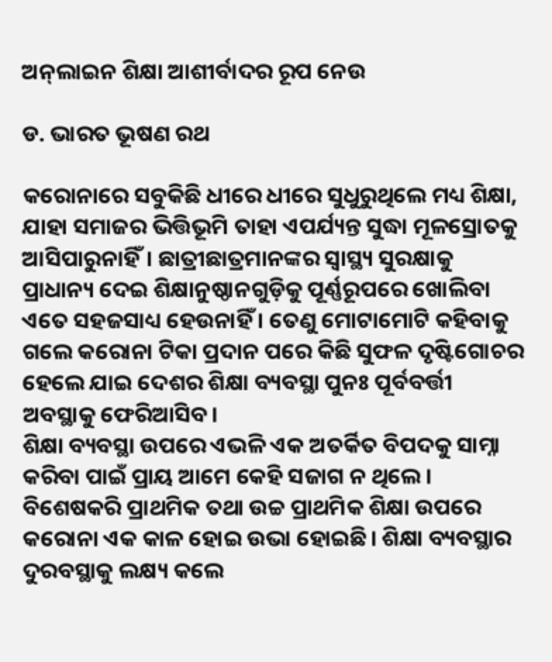ଅନ୍‌ଲାଇନ ଶିକ୍ଷା ଆଶୀର୍ବାଦର ରୂପ ନେଉ

ଡ. ଭାରତ ଭୂଷଣ ରଥ

କରୋନାରେ ସବୁକିଛି ଧୀରେ ଧୀରେ ସୁଧୁରୁଥିଲେ ମଧ୍ୟ ଶିକ୍ଷା, ଯାହା ସମାଜର ଭିତ୍ତିଭୂମି ତାହା ଏପର୍ଯ୍ୟନ୍ତ ସୁଦ୍ଧା ମୂଳସ୍ରୋତକୁ ଆସିପାରୁନାହିଁ। ଛାତ୍ରୀଛାତ୍ରମାନଙ୍କର ସ୍ବାସ୍ଥ୍ୟ ସୁରକ୍ଷାକୁ ପ୍ରାଧାନ୍ୟ ଦେଇ ଶିକ୍ଷାନୁଷ୍ଠାନଗୁଡ଼ିକୁ ପୂର୍ଣ୍ଣରୂପରେ ଖୋଲିବା ଏତେ ସହଜସାଧ୍ୟ ହେଉନାହିଁ । ତେଣୁ ମୋଟାମୋଟି କହିବାକୁ ଗଲେ କରୋନା ଟିକା ପ୍ରଦାନ ପରେ କିଛି ସୁଫଳ ଦୃଷ୍ଟିଗୋଚର ହେଲେ ଯାଇ ଦେଶର ଶିକ୍ଷା ବ୍ୟବସ୍ଥା ପୁନଃ ପୂର୍ବବର୍ତ୍ତୀ ଅବସ୍ଥାକୁ ଫେରିଆସିବ।
ଶିକ୍ଷା ବ୍ୟବସ୍ଥା ଉପରେ ଏଭଳି ଏକ ଅତର୍କିତ ବିପଦକୁ ସାମ୍ନା କରିବା ପାଇଁ ପ୍ରାୟ ଆମେ କେହି ସଜାଗ ନ ଥିଲେ। ବିଶେଷକରି ପ୍ରାଥମିକ ତଥା ଉଚ୍ଚ ପ୍ରାଥମିକ ଶିକ୍ଷା ଉପରେ କରୋନା ଏକ କାଳ ହୋଇ ଉଭା ହୋଇଛି। ଶିକ୍ଷା ବ୍ୟବସ୍ଥାର ଦୁରବସ୍ଥାକୁ ଲକ୍ଷ୍ୟ କଲେ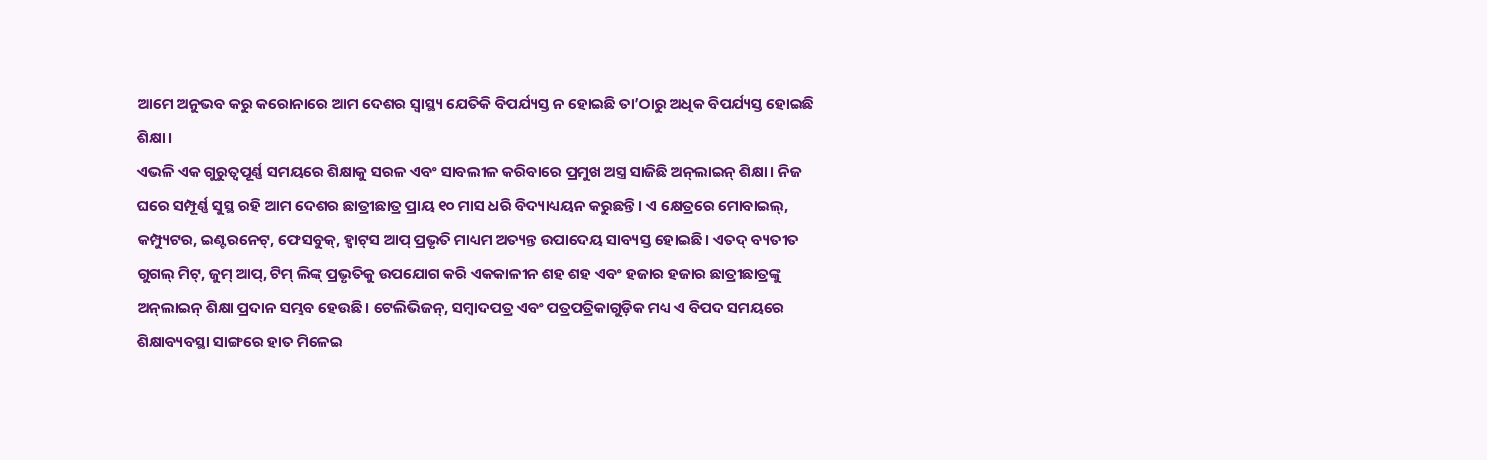ଆମେ ଅନୁଭବ କରୁ କରୋନାରେ ଆମ ଦେଶର ସ୍ବାସ୍ଥ୍ୟ ଯେତିକି ବିପର୍ଯ୍ୟସ୍ତ ନ ହୋଇଛି ତା’ଠାରୁ ଅଧିକ ବିପର୍ଯ୍ୟସ୍ତ ହୋଇଛି ଶିକ୍ଷା।
ଏଭଳି ଏକ ଗୁରୁତ୍ୱପୂର୍ଣ୍ଣ ସମୟରେ ଶିକ୍ଷାକୁ ସରଳ ଏବଂ ସାବଲୀଳ କରିବାରେ ପ୍ରମୁଖ ଅସ୍ତ୍ର ସାଜିଛି ଅନ୍‌ଲାଇନ୍‌ ଶିକ୍ଷା। ନିଜ ଘରେ ସମ୍ପୂର୍ଣ୍ଣ ସୁସ୍ଥ ରହି ଆମ ଦେଶର ଛାତ୍ରୀଛାତ୍ର ପ୍ରାୟ ୧୦ ମାସ ଧରି ବିଦ୍ୟାଧ୍ୟୟନ କରୁଛନ୍ତି। ଏ କ୍ଷେତ୍ରରେ ମୋବାଇଲ୍‌, କମ୍ପ୍ୟୁଟର, ଇଣ୍ଟରନେଟ୍‌, ଫେସବୁକ୍‌, ହ୍ବାଟ୍‌ସ ଆପ୍‌ ପ୍ରଭୃତି ମାଧ୍ୟମ ଅତ୍ୟନ୍ତ ଉପାଦେୟ ସାବ୍ୟସ୍ତ ହୋଇଛି। ଏତଦ୍‌ ବ୍ୟତୀତ ଗୁଗଲ୍‌ ମିଟ୍‌, ଜୁମ୍‌ ଆପ୍‌, ଟିମ୍‌ ଲିଙ୍କ୍‌ ପ୍ରଭୃତିକୁ ଉପଯୋଗ କରି ଏକକାଳୀନ ଶହ ଶହ ଏବଂ ହଜାର ହଜାର ଛାତ୍ରୀଛାତ୍ରଙ୍କୁ ଅନ୍‌ଲାଇନ୍‌ ଶିକ୍ଷା ପ୍ରଦାନ ସମ୍ଭବ ହେଉଛି। ଟେଲିଭିଜନ୍‌, ସମ୍ବାଦପତ୍ର ଏବଂ ପତ୍ରପତ୍ରିକାଗୁଡ଼ିକ ମଧ୍ୟ ଏ ବିପଦ ସମୟରେ ଶିକ୍ଷାବ୍ୟବସ୍ଥା ସାଙ୍ଗରେ ହାତ ମିଳେଇ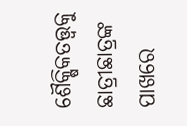ଶୈକ୍ଷିକତତ୍ତ୍ୱକୁ ଛାତ୍ରୀଛାତ୍ରଙ୍କ ପାଖରେ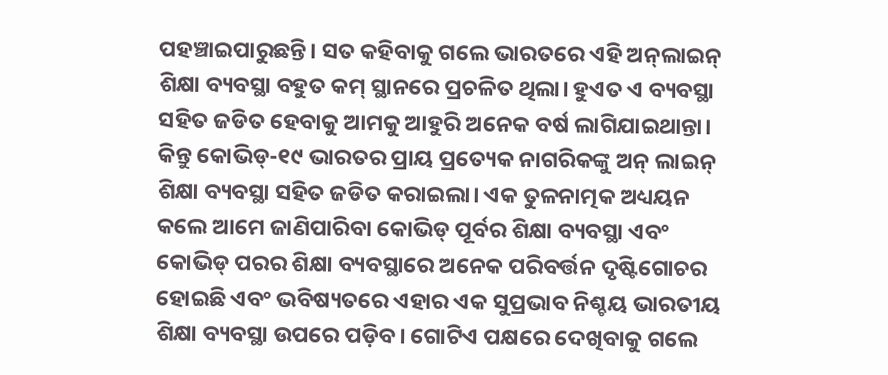ପହଞ୍ଚାଇପାରୁଛନ୍ତି। ସତ କହିବାକୁ ଗଲେ ଭାରତରେ ଏହି ଅନ୍‌ଲାଇନ୍‌ ଶିକ୍ଷା ବ୍ୟବସ୍ଥା ବହୁତ କମ୍‌ ସ୍ଥାନରେ ପ୍ରଚଳିତ ଥିଲା। ହୁଏତ ଏ ବ୍ୟବସ୍ଥା ସହିତ ଜଡିତ ହେବାକୁ ଆମକୁ ଆହୁରି ଅନେକ ବର୍ଷ ଲାଗିଯାଇଥାନ୍ତା। କିନ୍ତୁ କୋଭିଡ୍‌-୧୯ ଭାରତର ପ୍ରାୟ ପ୍ରତ୍ୟେକ ନାଗରିକଙ୍କୁ ଅନ୍‌ ଲାଇନ୍‌ ଶିକ୍ଷା ବ୍ୟବସ୍ଥା ସହିତ ଜଡିତ କରାଇଲା। ଏକ ତୁଳନାତ୍ମକ ଅଧ୍ୟୟନ କଲେ ଆମେ ଜାଣିପାରିବା କୋଭିଡ୍‌ ପୂର୍ବର ଶିକ୍ଷା ବ୍ୟବସ୍ଥା ଏବଂ କୋଭିଡ୍‌ ପରର ଶିକ୍ଷା ବ୍ୟବସ୍ଥାରେ ଅନେକ ପରିବର୍ତ୍ତନ ଦୃଷ୍ଟିଗୋଚର ହୋଇଛି ଏବଂ ଭବିଷ୍ୟତରେ ଏହାର ଏକ ସୁପ୍ରଭାବ ନିଶ୍ଚୟ ଭାରତୀୟ ଶିକ୍ଷା ବ୍ୟବସ୍ଥା ଉପରେ ପଡ଼ିବ। ଗୋଟିଏ ପକ୍ଷରେ ଦେଖିବାକୁ ଗଲେ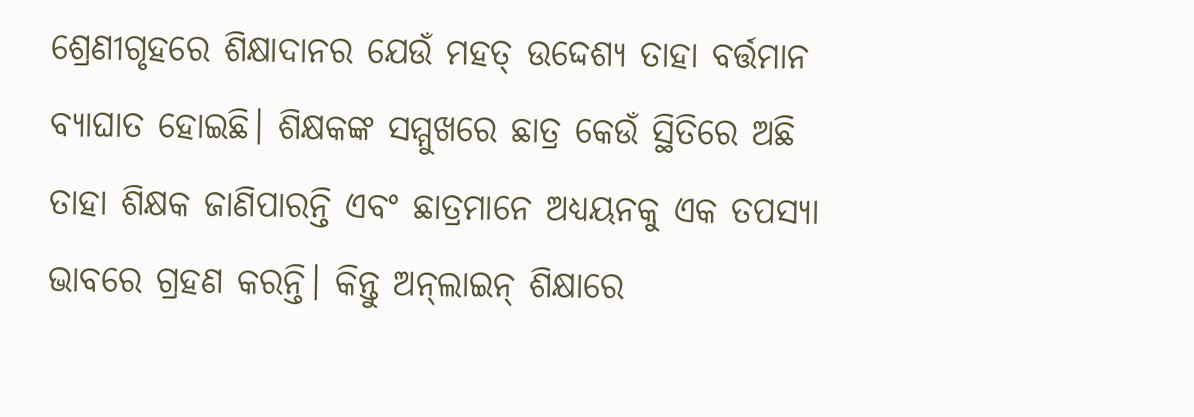ଶ୍ରେଣୀଗୃହରେ ଶିକ୍ଷାଦାନର ଯେଉଁ ମହତ୍‌ ଉଦ୍ଦେଶ୍ୟ ତାହା ବର୍ତ୍ତମାନ ବ୍ୟାଘାତ ହୋଇଛି। ଶିକ୍ଷକଙ୍କ ସମ୍ମୁଖରେ ଛାତ୍ର କେଉଁ ସ୍ଥିତିରେ ଅଛି ତାହା ଶିକ୍ଷକ ଜାଣିପାରନ୍ତି ଏବଂ ଛାତ୍ରମାନେ ଅଧ୍ୟୟନକୁ ଏକ ତପସ୍ୟା ଭାବରେ ଗ୍ରହଣ କରନ୍ତି। କିନ୍ତୁ ଅନ୍‌ଲାଇନ୍‌ ଶିକ୍ଷାରେ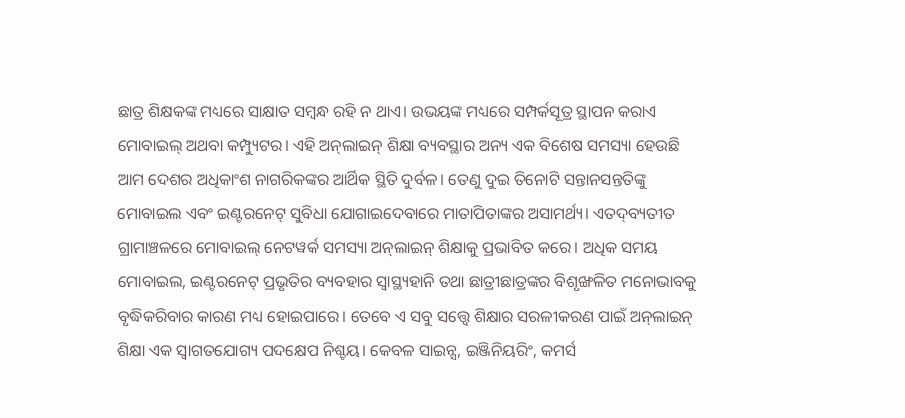ଛାତ୍ର ଶିକ୍ଷକଙ୍କ ମଧ୍ୟରେ ସାକ୍ଷାତ ସମ୍ବନ୍ଧ ରହି ନ ଥାଏ। ଉଭୟଙ୍କ ମଧ୍ୟରେ ସମ୍ପର୍କସୂତ୍ର ସ୍ଥାପନ କରାଏ ମୋବାଇଲ୍‌ ଅଥବା କମ୍ପ୍ୟୁଟର। ଏହି ଅନ୍‌ଲାଇନ୍‌ ଶିକ୍ଷା ବ୍ୟବସ୍ଥାର ଅନ୍ୟ ଏକ ବିଶେଷ ସମସ୍ୟା ହେଉଛି ଆମ ଦେଶର ଅଧିକାଂଶ ନାଗରିକଙ୍କର ଆର୍ଥିକ ସ୍ଥିତି ଦୁର୍ବଳ। ତେଣୁ ଦୁଇ ତିନୋଟି ସନ୍ତାନସନ୍ତତିଙ୍କୁ ମୋବାଇଲ ଏବଂ ଇଣ୍ଟରନେଟ୍‌ ସୁବିଧା ଯୋଗାଇଦେବାରେ ମାତାପିତାଙ୍କର ଅସାମର୍ଥ୍ୟ। ଏତଦ୍‌ବ୍ୟତୀତ ଗ୍ରାମାଞ୍ଚଳରେ ମୋବାଇଲ୍‌ ନେଟୱର୍କ ସମସ୍ୟା ଅନ୍‌ଲାଇନ୍‌ ଶିକ୍ଷାକୁ ପ୍ରଭାବିତ କରେ। ଅଧିକ ସମୟ ମୋବାଇଲ, ଇଣ୍ଟରନେଟ୍‌ ପ୍ରଭୃତିର ବ୍ୟବହାର ସ୍ବାସ୍ଥ୍ୟହାନି ତଥା ଛାତ୍ରୀଛାତ୍ରଙ୍କର ବିଶୃଙ୍ଖଳିତ ମନୋଭାବକୁ ବୃଦ୍ଧିକରିବାର କାରଣ ମଧ୍ୟ ହୋଇପାରେ। ତେବେ ଏ ସବୁ ସତ୍ତ୍ୱେ ଶିକ୍ଷାର ସରଳୀକରଣ ପାଇଁ ଅନ୍‌ଲାଇନ୍‌ ଶିକ୍ଷା ଏକ ସ୍ବାଗତଯୋଗ୍ୟ ପଦକ୍ଷେପ ନିଶ୍ଚୟ। କେବଳ ସାଇନ୍ସ, ଇଞ୍ଜିନିୟରିଂ, କମର୍ସ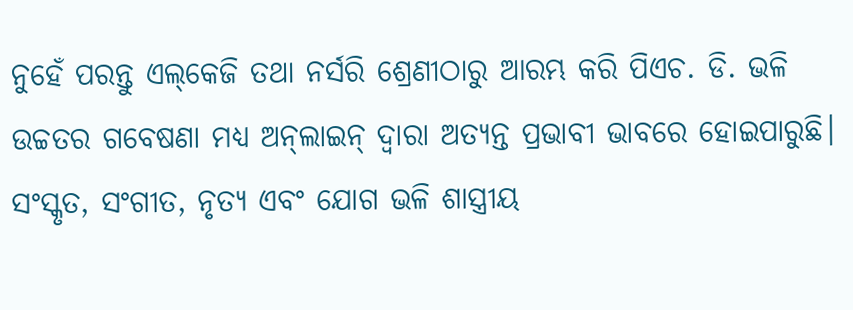ନୁହେଁ ପରନ୍ତୁ ଏଲ୍‌କେଜି ତଥା ନର୍ସରି ଶ୍ରେଣୀଠାରୁ ଆରମ୍ଭ କରି ପିଏଚ. ଡି. ଭଳି ଉଚ୍ଚତର ଗବେଷଣା ମଧ୍ୟ ଅନ୍‌ଲାଇନ୍‌ ଦ୍ୱାରା ଅତ୍ୟନ୍ତ ପ୍ରଭାବୀ ଭାବରେ ହୋଇପାରୁଛି। ସଂସ୍କୃତ, ସଂଗୀତ, ନୃତ୍ୟ ଏବଂ ଯୋଗ ଭଳି ଶାସ୍ତ୍ରୀୟ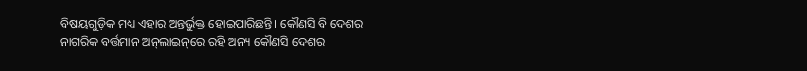ବିଷୟଗୁଡ଼ିକ ମଧ୍ୟ ଏହାର ଅନ୍ତର୍ଭୁକ୍ତ ହୋଇପାରିଛନ୍ତି। କୌଣସି ବି ଦେଶର ନାଗରିକ ବର୍ତ୍ତମାନ ଅନ୍‌ଲାଇନ୍‌ରେ ରହି ଅନ୍ୟ କୌଣସି ଦେଶର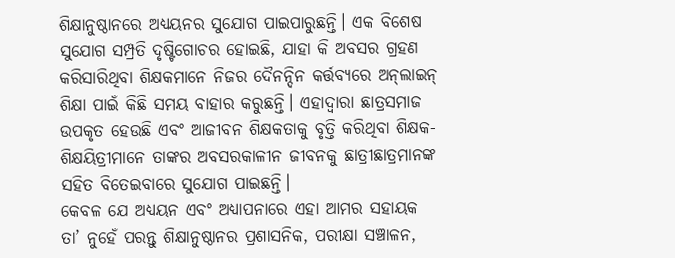ଶିକ୍ଷାନୁଷ୍ଠାନରେ ଅଧ୍ୟୟନର ସୁଯୋଗ ପାଇପାରୁଛନ୍ତି। ଏକ ବିଶେଷ ସୁଯୋଗ ସମ୍ପ୍ରତି ଦୃଷ୍ଟିଗୋଚର ହୋଇଛି, ଯାହା କି ଅବସର ଗ୍ରହଣ କରିସାରିଥିବା ଶିକ୍ଷକମାନେ ନିଜର ଦୈନନ୍ଦିନ କର୍ତ୍ତବ୍ୟରେ ଅନ୍‌ଲାଇନ୍‌ ଶିକ୍ଷା ପାଇଁ କିଛି ସମୟ ବାହାର କରୁଛନ୍ତି। ଏହାଦ୍ୱାରା ଛାତ୍ରସମାଜ ଉପକୃତ ହେଉଛି ଏବଂ ଆଜୀବନ ଶିକ୍ଷକତାକୁ ବୃତ୍ତି କରିଥିବା ଶିକ୍ଷକ-ଶିକ୍ଷୟିତ୍ରୀମାନେ ତାଙ୍କର ଅବସରକାଳୀନ ଜୀବନକୁ ଛାତ୍ରୀଛାତ୍ରମାନଙ୍କ ସହିତ ବିତେଇବାରେ ସୁଯୋଗ ପାଇଛନ୍ତି।
କେବଳ ଯେ ଅଧ୍ୟୟନ ଏବଂ ଅଧ୍ୟାପନାରେ ଏହା ଆମର ସହାୟକ ତା’ ନୁହେଁ ପରନ୍ତୁ ଶିକ୍ଷାନୁଷ୍ଠାନର ପ୍ରଶାସନିକ, ପରୀକ୍ଷା ସଞ୍ଚାଳନ,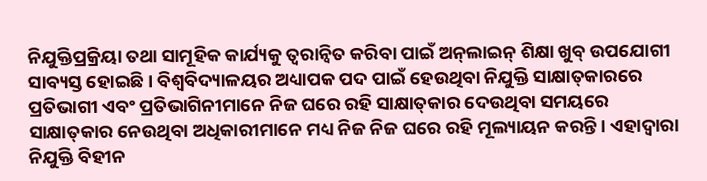ନିଯୁକ୍ତିପ୍ରକ୍ରିୟା ତଥା ସାମୂହିକ କାର୍ଯ୍ୟକୁ ତ୍ୱରାନ୍ବିତ କରିବା ପାଇଁ ଅନ୍‌ଲାଇନ୍‌ ଶିକ୍ଷା ଖୁବ୍‌ ଉପଯୋଗୀ ସାବ୍ୟସ୍ତ ହୋଇଛି। ବିଶ୍ୱବିଦ୍ୟାଳୟର ଅଧ୍ୟାପକ ପଦ ପାଇଁ ହେଉଥିବା ନିଯୁକ୍ତି ସାକ୍ଷାତ୍‌କାରରେ ପ୍ରତିଭାଗୀ ଏବଂ ପ୍ରତିଭାଗିନୀମାନେ ନିଜ ଘରେ ରହି ସାକ୍ଷାତ୍‌କାର ଦେଉଥିବା ସମୟରେ ସାକ୍ଷାତ୍‌କାର ନେଉଥିବା ଅଧିକାରୀମାନେ ମଧ୍ୟ ନିଜ ନିଜ ଘରେ ରହି ମୂଲ୍ୟାୟନ କରନ୍ତି। ଏହାଦ୍ୱାରା ନିଯୁକ୍ତି ବିହୀନ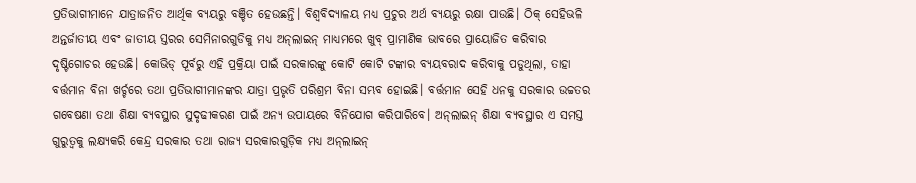ପ୍ରତିଭାଗୀମାନେ ଯାତ୍ରାଜନିତ ଆର୍ଥିକ ବ୍ୟୟରୁ ବଞ୍ଚିତ ହେଉଛନ୍ତି। ବିଶ୍ୱବିଦ୍ୟାଳୟ ମଧ୍ୟ ପ୍ରଚୁର ଅର୍ଥ ବ୍ୟୟରୁ ରକ୍ଷା ପାଉଛି। ଠିକ୍‌ ସେହିଭଳି ଅନ୍ତର୍ଜାତୀୟ ଏବଂ ଜାତୀୟ ସ୍ତରର ସେମିନାରଗୁଡିକୁ ମଧ୍ୟ ଅନ୍‌ଲାଇନ୍‌ ମାଧ୍ୟମରେ ଖୁବ୍‌ ପ୍ରାମାଣିକ ଭାବରେ ପ୍ରାୟୋଜିତ କରିବାର ଦୃଷ୍ଟିଗୋଚର ହେଉଛି। କୋଭିଡ୍‌ ପୂର୍ବରୁ ଏହି ପ୍ରକ୍ରିୟା ପାଇଁ ସରକାରଙ୍କୁ କୋଟି କୋଟି ଟଙ୍କାର ବ୍ୟୟବରାଦ କରିବାକୁ ପଡୁଥିଲା, ତାହା ବର୍ତ୍ତମାନ ବିନା ଖର୍ଚ୍ଚରେ ତଥା ପ୍ରତିଭାଗୀମାନଙ୍କର ଯାତ୍ରା ପ୍ରଭୃତି ପରିଶ୍ରମ ବିନା ସମ୍ଭବ ହୋଇଛି। ବର୍ତ୍ତମାନ ସେହି ଧନକୁ ସରକାର ଉଚ୍ଚତର ଗବେଷଣା ତଥା ଶିକ୍ଷା ବ୍ୟବସ୍ଥାର ସୁଦୃଢୀକରଣ ପାଇଁ ଅନ୍ୟ ଉପାୟରେ ବିନିଯୋଗ କରିପାରିବେ। ଅନ୍‌ଲାଇନ୍‌ ଶିକ୍ଷା ବ୍ୟବସ୍ଥାର ଏ ସମସ୍ତ ଗୁରୁତ୍ୱକୁ ଲକ୍ଷ୍ୟକରି କେନ୍ଦ୍ର ସରକାର ତଥା ରାଜ୍ୟ ସରକାରଗୁଡ଼ିକ ମଧ୍ୟ ଅନ୍‌ଲାଇନ୍‌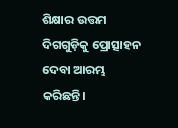ଶିକ୍ଷାର ଉତ୍ତମ ଦିଗଗୁଡ଼ିକୁ ପ୍ରୋତ୍ସାହନ ଦେବା ଆରମ୍ଭ କରିଛନ୍ତି।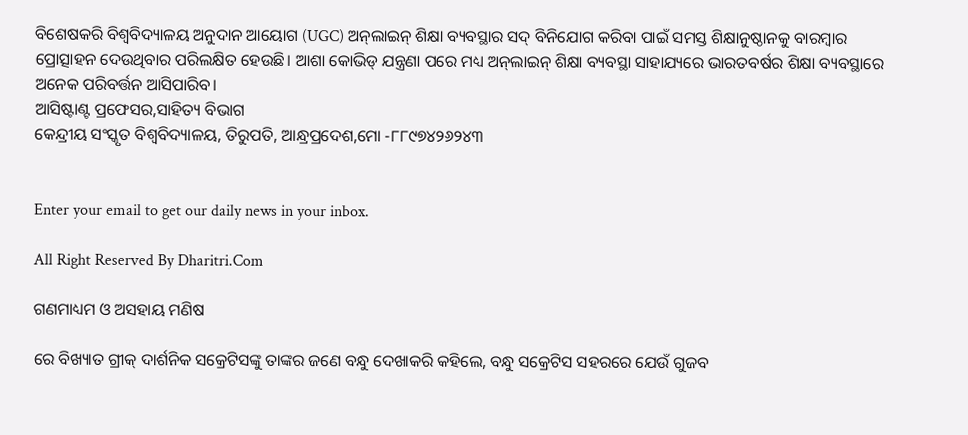ବିଶେଷକରି ବିଶ୍ୱବିଦ୍ୟାଳୟ ଅନୁଦାନ ଆୟୋଗ (UGC) ଅନ୍‌ଲାଇନ୍‌ ଶିକ୍ଷା ବ୍ୟବସ୍ଥାର ସଦ୍‌ ବିନିଯୋଗ କରିବା ପାଇଁ ସମସ୍ତ ଶିକ୍ଷାନୁଷ୍ଠାନକୁ ବାରମ୍ବାର ପ୍ରୋତ୍ସାହନ ଦେଉଥିବାର ପରିଲକ୍ଷିତ ହେଉଛି। ଆଶା କୋଭିଡ୍‌ ଯନ୍ତ୍ରଣା ପରେ ମଧ୍ୟ ଅନ୍‌ଲାଇନ୍‌ ଶିକ୍ଷା ବ୍ୟବସ୍ଥା ସାହାଯ୍ୟରେ ଭାରତବର୍ଷର ଶିକ୍ଷା ବ୍ୟବସ୍ଥାରେ ଅନେକ ପରିବର୍ତ୍ତନ ଆସିପାରିବ।
ଆସିଷ୍ଟାଣ୍ଟ ପ୍ରଫେସର,ସାହିତ୍ୟ ବିଭାଗ
କେନ୍ଦ୍ରୀୟ ସଂସ୍କୃତ ବିଶ୍ୱବିଦ୍ୟାଳୟ, ତିରୁପତି, ଆନ୍ଧ୍ରପ୍ରଦେଶ,ମୋ -୮୮୯୭୪୨୬୨୪୩


Enter your email to get our daily news in your inbox.

All Right Reserved By Dharitri.Com

ଗଣମାଧ୍ୟମ ଓ ଅସହାୟ ମଣିଷ

ରେ ବିଖ୍ୟାତ ଗ୍ରୀକ୍‌ ଦାର୍ଶନିକ ସକ୍ରେଟିସଙ୍କୁ ତାଙ୍କର ଜଣେ ବନ୍ଧୁ ଦେଖାକରି କହିଲେ, ବନ୍ଧୁ ସକ୍ରେଟିସ ସହରରେ ଯେଉଁ ଗୁଜବ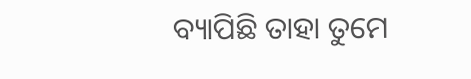ବ୍ୟାପିଛି ତାହା ତୁମେ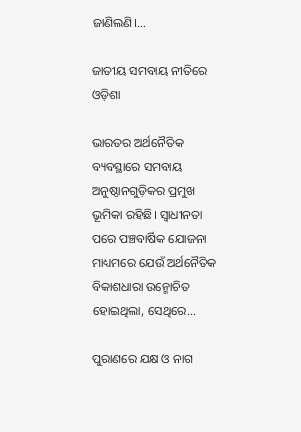ଜାଣିଲଣି।...

ଜାତୀୟ ସମବାୟ ନୀତିରେ ଓଡ଼ିଶା

ଭାରତର ଅର୍ଥନୈତିକ ବ୍ୟବସ୍ଥାରେ ସମବାୟ ଅନୁଷ୍ଠାନଗୁଡ଼ିକର ପ୍ରମୁଖ ଭୂମିକା ରହିଛି। ସ୍ବାଧୀନତା ପରେ ପଞ୍ଚବାର୍ଷିକ ଯୋଜନା ମାଧ୍ୟମରେ ଯେଉଁ ଅର୍ଥନୈତିକ ବିକାଶଧାରା ଉନ୍ମୋଚିତ ହୋଇଥିଲା, ସେଥିରେ...

ପୁରାଣରେ ଯକ୍ଷ ଓ ନାଗ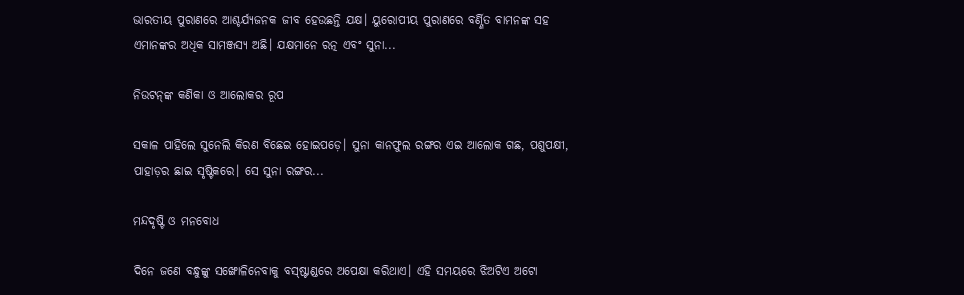ଭାରତୀୟ ପୁରାଣରେ ଆଶ୍ଚର୍ଯ୍ୟଜନକ ଜୀବ ହେଉଛନ୍ତି ଯକ୍ଷ। ୟୁରୋପୀୟ ପୁରାଣରେ ବର୍ଣ୍ଣିତ ବାମନଙ୍କ ସହ ଏମାନଙ୍କର ଅଧିକ ସାମଞ୍ଜସ୍ୟ ଅଛି। ଯକ୍ଷମାନେ ରତ୍ନ ଏବଂ ସୁନା...

ନିଉଟନ୍‌ଙ୍କ କଣିକା ଓ ଆଲୋକର ରୂପ

ସକାଳ ପାହିଲେ ସୁନେଲି କିରଣ ବିଛେଇ ହୋଇପଡ଼େ। ସୁନା କାନଫୁଲ ରଙ୍ଗର ଏଇ ଆଲୋକ ଗଛ, ପଶୁପକ୍ଷୀ, ପାହାଡ଼ର ଛାଇ ସୃଷ୍ଟିକରେ। ସେ ସୁନା ରଙ୍ଗର...

ମନ୍ଦଦୃଷ୍ଟି ଓ ମନବୋଧ

ଦିନେ ଜଣେ ବନ୍ଧୁଙ୍କୁ ସଙ୍ଖୋଳିନେବାକୁ ବସ୍‌ଷ୍ଟାଣ୍ଡରେ ଅପେକ୍ଷା କରିଥାଏ। ଏହି ସମୟରେ ଝିଅଟିଏ ଅଟୋ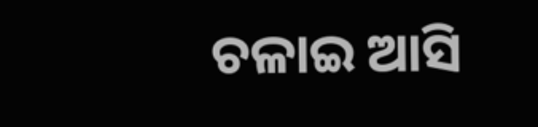ଚଳାଇ ଆସି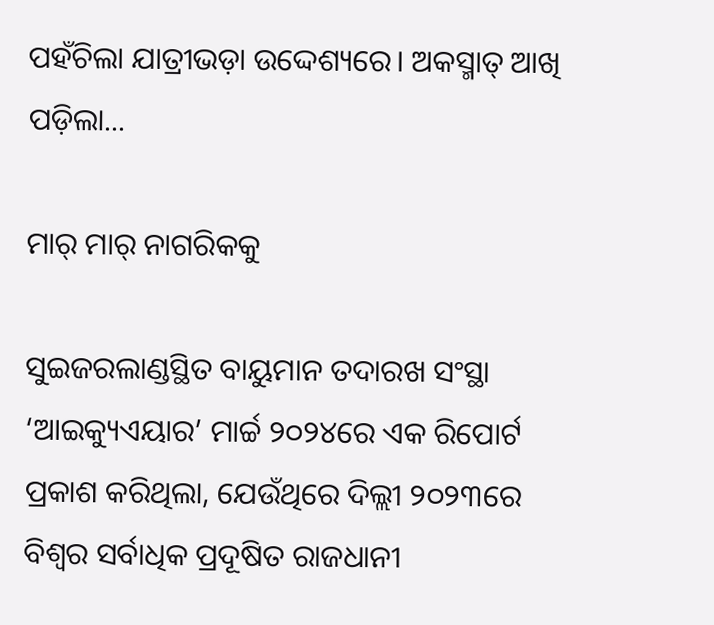ପହଁଚିଲା ଯାତ୍ରୀଭଡ଼ା ଉଦ୍ଦେଶ୍ୟରେ। ଅକସ୍ମାତ୍‌ ଆଖି ପଡ଼ିଲା...

ମାର୍‌ ମାର୍‌ ନାଗରିକକୁ

ସୁଇଜରଲାଣ୍ଡସ୍ଥିତ ବାୟୁମାନ ତଦାରଖ ସଂସ୍ଥା ‘ଆଇକ୍ୟୁଏୟାର’ ମାର୍ଚ୍ଚ ୨୦୨୪ରେ ଏକ ରିପୋର୍ଟ ପ୍ରକାଶ କରିଥିଲା, ଯେଉଁଥିରେ ଦିଲ୍ଲୀ ୨୦୨୩ରେ ବିଶ୍ୱର ସର୍ବାଧିକ ପ୍ରଦୂଷିତ ରାଜଧାନୀ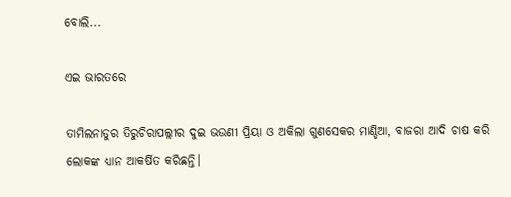ବୋଲି...

ଏଇ ଭାରତରେ

ତାମିଲନାଡୁର ତିରୁଚିରାପଲ୍ଲୀର ଦୁଇ ଭଉଣୀ ପ୍ରିୟା ଓ ଅକିଲା ଗୁଣସେକର ମାଣ୍ଡିଆ, ବାଜରା ଆଦି ଚାଷ କରି ଲୋକଙ୍କ ଧ୍ୟାନ ଆକର୍ଷିତ କରିଛନ୍ତି।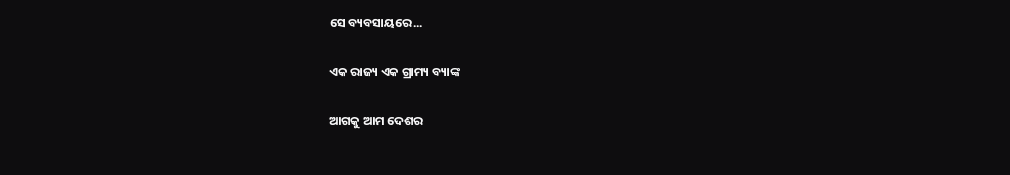ସେ ବ୍ୟବସାୟରେ...

ଏକ ରାଜ୍ୟ ଏକ ଗ୍ରାମ୍ୟ ବ୍ୟାଙ୍କ

ଆଗକୁ ଆମ ଦେଶର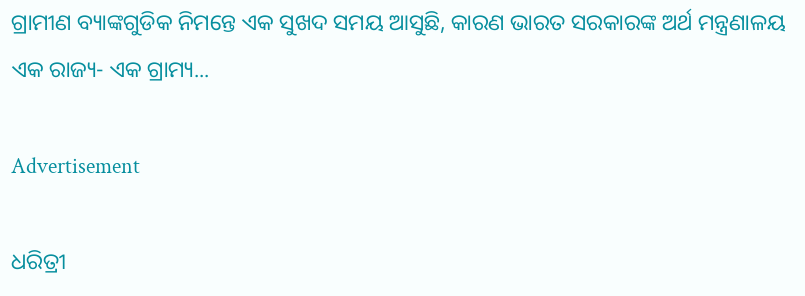ଗ୍ରାମୀଣ ବ୍ୟାଙ୍କଗୁଡିକ ନିମନ୍ତେ ଏକ ସୁଖଦ ସମୟ ଆସୁଛି, କାରଣ ଭାରତ ସରକାରଙ୍କ ଅର୍ଥ ମନ୍ତ୍ରଣାଳୟ ଏକ ରାଜ୍ୟ- ଏକ ଗ୍ରାମ୍ୟ...

Advertisement

ଧରିତ୍ରୀ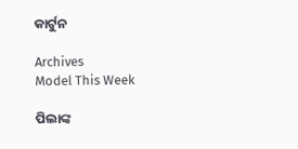କାର୍ଟୁନ

Archives
Model This Week

ପିଲାଙ୍କ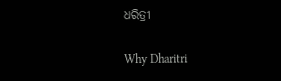ଧରିତ୍ରୀ

Why Dharitri